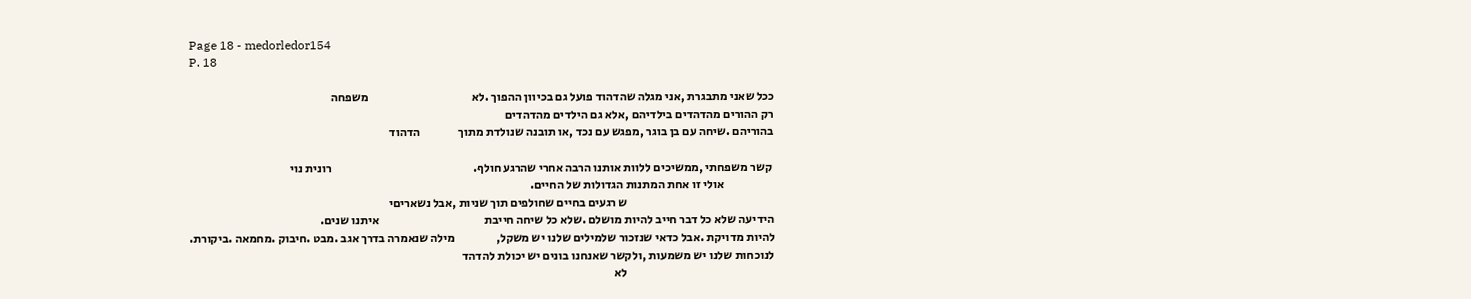Page 18 - medorledor154
P. 18

ככל שאני מתבגרת ,אני מגלה שהדהוד פועל גם בכיוון ההפוך .לא                                           משפחה
רק ההורים מהדהדים בילדיהם ,אלא גם הילדים מהדהדים
בהוריהם .שיחה עם בן בוגר ,מפגש עם נכד ,או תובנה שנולדת מתוך                הדהוד

 קשר משפחתי ,ממשיכים ללוות אותנו הרבה אחרי שהרגע חולף.                                                           רונית נוי
                     אולי זו אחת המתנות הגדולות של החיים.
                                                             ש רגעים בחיים שחולפים תוך שניות ,אבל נשאריםי
הידיעה שלא כל דבר חייב להיות מושלם .שלא כל שיחה חייבת                                            איתנו שנים.
להיות מדויקת .אבל כדאי שנזכור שלמילים שלנו יש משקל,                 מילה שנאמרה בדרך אגב .מבט .חיבוק .מחמאה .ביקורת.
לנוכחות שלנו יש משמעות ,ולקשר שאנחנו בונים יש יכולת להדהד
                                                             לא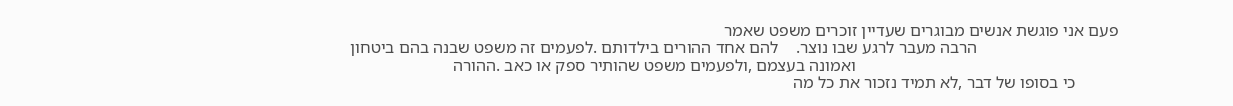פעם אני פוגשת אנשים מבוגרים שעדיין זוכרים משפט שאמר
                                 הרבה מעבר לרגע שבו נוצר.    להם אחד ההורים בילדותם .לפעמים זה משפט שבנה בהם ביטחון
                                                             ואמונה בעצמם ,ולפעמים משפט שהותיר ספק או כאב .ההורה
          כי בסופו של דבר ,לא תמיד נזכור את כל מה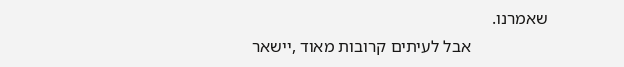שאמרנו.
                  אבל לעיתים קרובות מאוד ,יישאר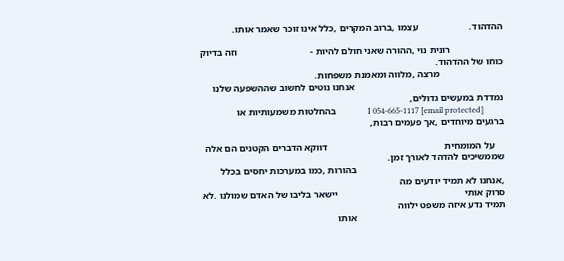ההדהוד.                     עצמו ,ברוב המקרים ,כלל אינו זוכר שאמר אותו.

                      רונית נוי ,ההורה שאני חולם להיות -                              וזה בדיוק כוחו של ההדהוד.
                          מרצה ,מלווה ומאמנת משפחות.
                                                             אנחנו נוטים לחשוב שההשפעה שלנו נמדדת במעשים גדולים,
          [email protected] I 054-665-1117                בהחלטות משמעותיות או ברגעים מיוחדים ,אך פעמים רבות,

    על המומחית                                                דווקא הדברים הקטנים הם אלה שממשיכים להדהד לאורך זמן.
                                                             בהורות ,כמו במערכות יחסים בכלל ,אנחנו לא תמיד יודעים מה
סרוק אותי                                                    יישאר בליבו של האדם שמולנו .לא תמיד נדע איזה משפט ילווה
                                                             אותו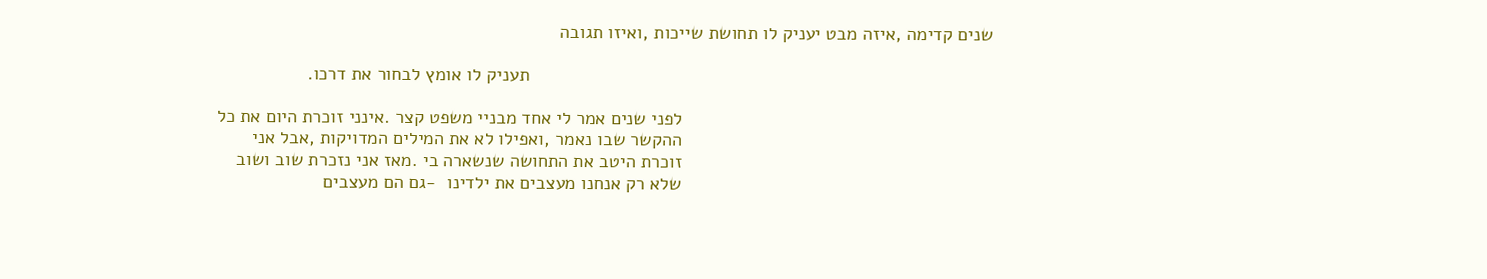שנים קדימה ,איזה מבט יעניק לו תחושת שייכות ,ואיזו תגובה

                                                                                           תעניק לו אומץ לבחור את דרכו.

                                                             לפני שנים אמר לי אחד מבניי משפט קצר .אינני זוכרת היום את כל
                                                             ההקשר שבו נאמר ,ואפילו לא את המילים המדויקות ,אבל אני
                                                             זוכרת היטב את התחושה שנשארה בי .מאז אני נזכרת שוב ושוב
                                                             שלא רק אנחנו מעצבים את ילדינו  -גם הם מעצבים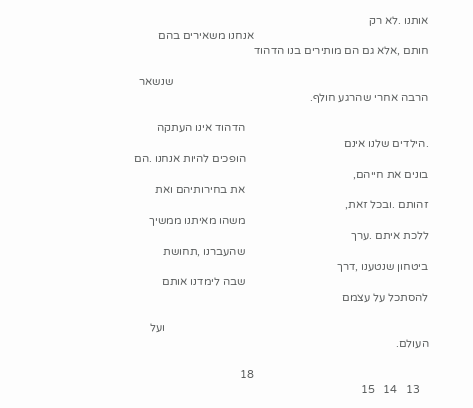אותנו .לא רק
                                                             אנחנו משאירים בהם חותם ,אלא גם הם מותירים בנו הדהוד

                                                                                         שנשאר הרבה אחרי שהרגע חולף.

                                                                הדהוד אינו העתקה .הילדים שלנו אינם
                                                                הופכים להיות אנחנו .הם בונים את חייהם,
                                                                את בחירותיהם ואת זהותם .ובכל זאת,
                                                                משהו מאיתנו ממשיך ללכת איתם .ערך
                                                                שהעברנו ,תחושת ביטחון שנטענו ,דרך
                                                                שבה לימדנו אותם להסתכל על עצמם

                                                                                            ועל העולם.

                                                             18
   13   14   15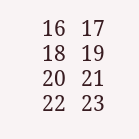16   17   18   19   20   21   22   23